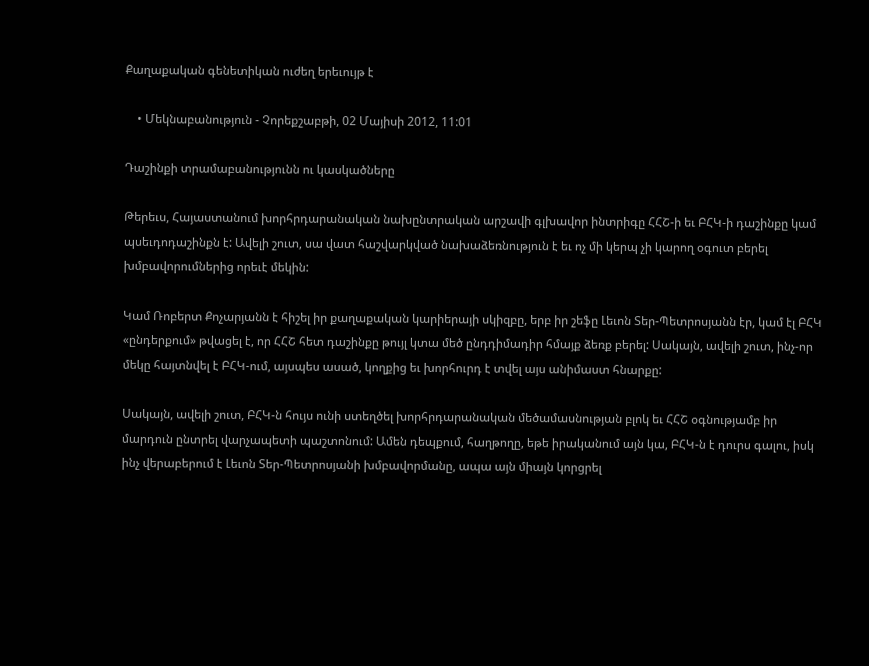Քաղաքական գենետիկան ուժեղ երեւույթ է

    • Մեկնաբանություն - Չորեքշաբթի, 02 Մայիսի 2012, 11:01

Դաշինքի տրամաբանությունն ու կասկածները

Թերեւս, Հայաստանում խորհրդարանական նախընտրական արշավի գլխավոր ինտրիգը ՀՀՇ-ի եւ ԲՀԿ-ի դաշինքը կամ պսեւդոդաշինքն է: Ավելի շուտ, սա վատ հաշվարկված նախաձեռնություն է եւ ոչ մի կերպ չի կարող օգուտ բերել խմբավորումներից որեւէ մեկին:

Կամ Ռոբերտ Քոչարյանն է հիշել իր քաղաքական կարիերայի սկիզբը, երբ իր շեֆը Լեւոն Տեր-Պետրոսյանն էր, կամ էլ ԲՀԿ «ընդերքում» թվացել է, որ ՀՀՇ հետ դաշինքը թույլ կտա մեծ ընդդիմադիր հմայք ձեռք բերել: Սակայն, ավելի շուտ, ինչ-որ մեկը հայտնվել է ԲՀԿ-ում, այսպես ասած, կողքից եւ խորհուրդ է տվել այս անիմաստ հնարքը:

Սակայն, ավելի շուտ, ԲՀԿ-ն հույս ունի ստեղծել խորհրդարանական մեծամասնության բլոկ եւ ՀՀՇ օգնությամբ իր մարդուն ընտրել վարչապետի պաշտոնում: Ամեն դեպքում, հաղթողը, եթե իրականում այն կա, ԲՀԿ-ն է դուրս գալու, իսկ ինչ վերաբերում է Լեւոն Տեր-Պետրոսյանի խմբավորմանը, ապա այն միայն կորցրել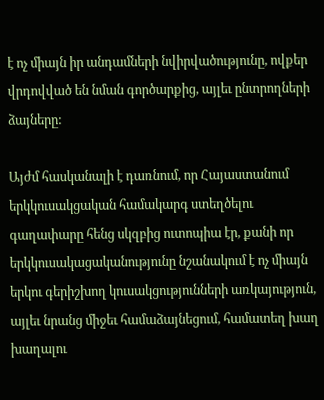է ոչ միայն իր անդամների նվիրվածությունը, ովքեր վրդովված են նման գործարքից, այլեւ ընտրողների ձայները:

Այժմ հասկանալի է դառնում, որ Հայաստանում երկկուսակցական համակարգ ստեղծելու գաղափարը հենց սկզբից ուտոպիա էր, քանի որ երկկուսակացականությունը նշանակում է ոչ միայն երկու գերիշխող կուսակցությունների առկայություն, այլեւ նրանց միջեւ համաձայնեցում, համատեղ խաղ խաղալու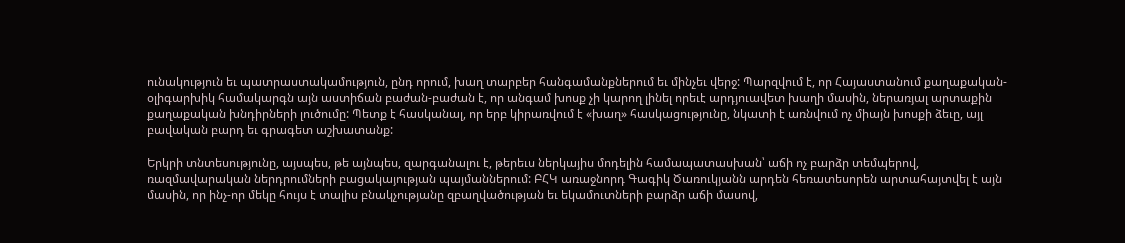ունակություն եւ պատրաստակամություն, ընդ որում, խաղ տարբեր հանգամանքներում եւ մինչեւ վերջ: Պարզվում է, որ Հայաստանում քաղաքական-օլիգարխիկ համակարգն այն աստիճան բաժան-բաժան է, որ անգամ խոսք չի կարող լինել որեւէ արդյուավետ խաղի մասին, ներառյալ արտաքին քաղաքական խնդիրների լուծումը: Պետք է հասկանալ, որ երբ կիրառվում է «խաղ» հասկացությունը, նկատի է առնվում ոչ միայն խոսքի ձեւը, այլ բավական բարդ եւ գրագետ աշխատանք:

Երկրի տնտեսությունը, այսպես, թե այնպես, զարգանալու է, թերեւս ներկայիս մոդելին համապատասխան՝ աճի ոչ բարձր տեմպերով, ռազմավարական ներդրումների բացակայության պայմաններում: ԲՀԿ առաջնորդ Գագիկ Ծառուկյանն արդեն հեռատեսորեն արտահայտվել է այն մասին, որ ինչ-որ մեկը հույս է տալիս բնակչությանը զբաղվածության եւ եկամուտների բարձր աճի մասով,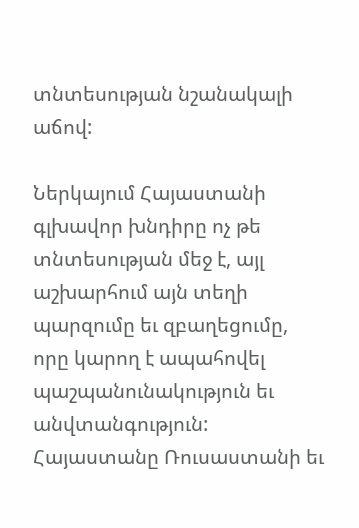տնտեսության նշանակալի աճով:

Ներկայում Հայաստանի գլխավոր խնդիրը ոչ թե տնտեսության մեջ է, այլ աշխարհում այն տեղի պարզումը եւ զբաղեցումը, որը կարող է ապահովել պաշպանունակություն եւ անվտանգություն: Հայաստանը Ռուսաստանի եւ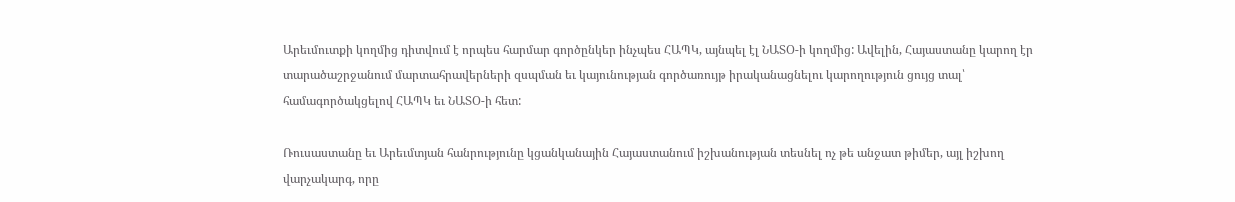Արեւմուտքի կողմից դիտվում է որպես հարմար գործընկեր ինչպես ՀԱՊԿ, այնպել էլ ՆԱՏՕ-ի կողմից: Ավելին, Հայաստանը կարող էր տարածաշրջանում մարտահրավերների զսպման եւ կայունության գործառույթ իրականացնելու կարողություն ցույց տալ՝ համագործակցելով ՀԱՊԿ եւ ՆԱՏՕ-ի հետ:

Ռուսաստանը եւ Արեւմտյան հանրությունը կցանկանային Հայաստանում իշխանության տեսնել ոչ թե անջատ թիմեր, այլ իշխող վարչակարգ, որը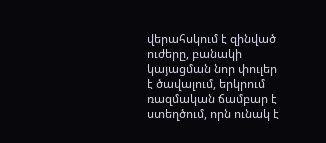վերահսկում է զինված ուժերը, բանակի կայացման նոր փուլեր է ծավալում, երկրում ռազմական ճամբար է ստեղծում, որն ունակ է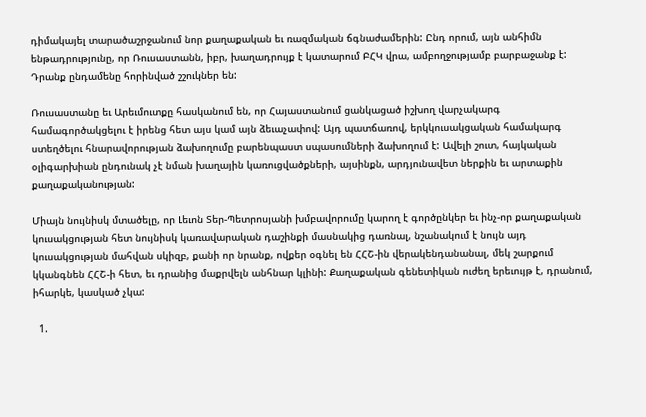դիմակայել տարածաշրջանում նոր քաղաքական եւ ռազմական ճգնաժամերին: Ընդ որում, այն անհիմն ենթադրությունը, որ Ռուսաստանն, իբր, խաղադրույք է կատարում ԲՀԿ վրա, ամբողջությամբ բարբաջանք է: Դրանք ընդամենը հորինված շշուկներ են:

Ռուսաստանը եւ Արեւմուտքը հասկանում են, որ Հայաստանում ցանկացած իշխող վարչակարգ համագործակցելու է իրենց հետ այս կամ այն ձեւաչափով: Այդ պատճառով, երկկուսակցական համակարգ ստեղծելու հնարավորության ձախողումը բարենպաստ սպասումների ձախողում է: Ավելի շուտ, հայկական օլիգարխիան ընդունակ չէ նման խաղային կառուցվածքների, այսինքն, արդյունավետ ներքին եւ արտաքին քաղաքականության:

Միայն նույնիսկ մտածելը, որ Լեւոն Տեր-Պետրոսյանի խմբավորումը կարող է գործընկեր եւ ինչ-որ քաղաքական կուսակցության հետ նույնիսկ կառավարական դաշինքի մասնակից դառնալ, նշանակում է նույն այդ կուսակցության մահվան սկիզբ, քանի որ նրանք, ովքեր օգնել են ՀՀՇ-ին վերակենդանանալ, մեկ շարքում կկանգնեն ՀՀՇ-ի հետ, եւ դրանից մաքրվելն անհնար կլինի: Քաղաքական գենետիկան ուժեղ երեւույթ է, դրանում, իհարկե, կասկած չկա:

  1.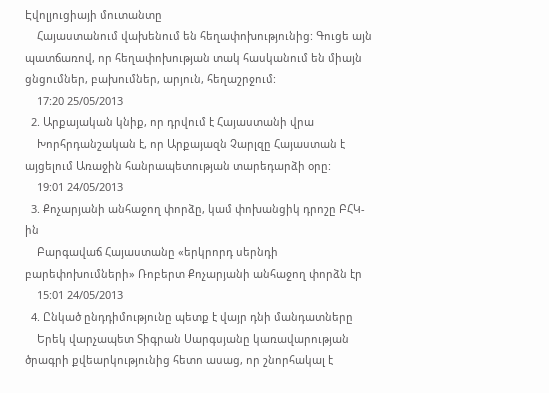Էվոլյուցիայի մուտանտը
    Հայաստանում վախենում են հեղափոխությունից: Գուցե այն պատճառով, որ հեղափոխության տակ հասկանում են միայն ցնցումներ, բախումներ, արյուն, հեղաշրջում:
    17:20 25/05/2013
  2. Արքայական կնիք, որ դրվում է Հայաստանի վրա
    Խորհրդանշական է, որ Արքայազն Չարլզը Հայաստան է այցելում Առաջին հանրապետության տարեդարձի օրը:
    19:01 24/05/2013
  3. Քոչարյանի անհաջող փորձը, կամ փոխանցիկ դրոշը ԲՀԿ-ին
    Բարգավաճ Հայաստանը «երկրորդ սերնդի բարեփոխումների» Ռոբերտ Քոչարյանի անհաջող փորձն էր
    15:01 24/05/2013
  4. Ընկած ընդդիմությունը պետք է վայր դնի մանդատները
    Երեկ վարչապետ Տիգրան Սարգսյանը կառավարության ծրագրի քվեարկությունից հետո ասաց, որ շնորհակալ է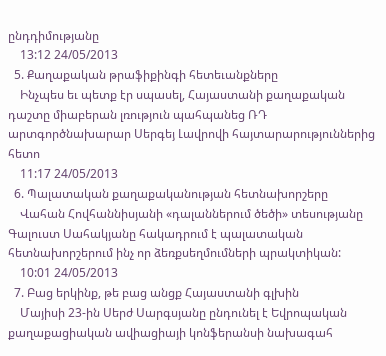ընդդիմությանը
    13:12 24/05/2013
  5. Քաղաքական թրաֆիքինգի հետեւանքները
    Ինչպես եւ պետք էր սպասել, Հայաստանի քաղաքական դաշտը միաբերան լռություն պահպանեց ՌԴ արտգործնախարար Սերգեյ Լավրովի հայտարարություններից հետո
    11:17 24/05/2013
  6. Պալատական քաղաքականության հետնախորշերը
    Վահան Հովհաննիսյանի «դալաններում ծեծի» տեսությանը Գալուստ Սահակյանը հակադրում է պալատական հետնախորշերում ինչ որ ձեռքսեղմումների պրակտիկան:
    10:01 24/05/2013
  7. Բաց երկինք, թե բաց անցք Հայաստանի գլխին
    Մայիսի 23-ին Սերժ Սարգսյանը ընդունել է Եվրոպական քաղաքացիական ավիացիայի կոնֆերանսի նախագահ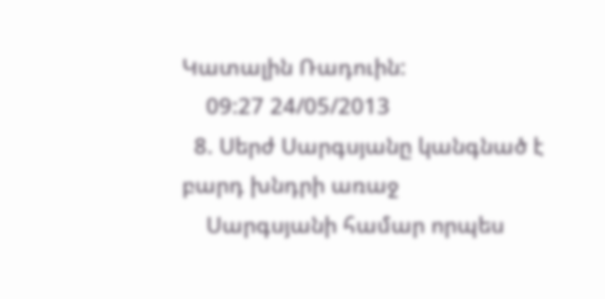Կատալին Ռադուին:
    09:27 24/05/2013
  8. Սերժ Սարգսյանը կանգնած է բարդ խնդրի առաջ
    Սարգսյանի համար որպես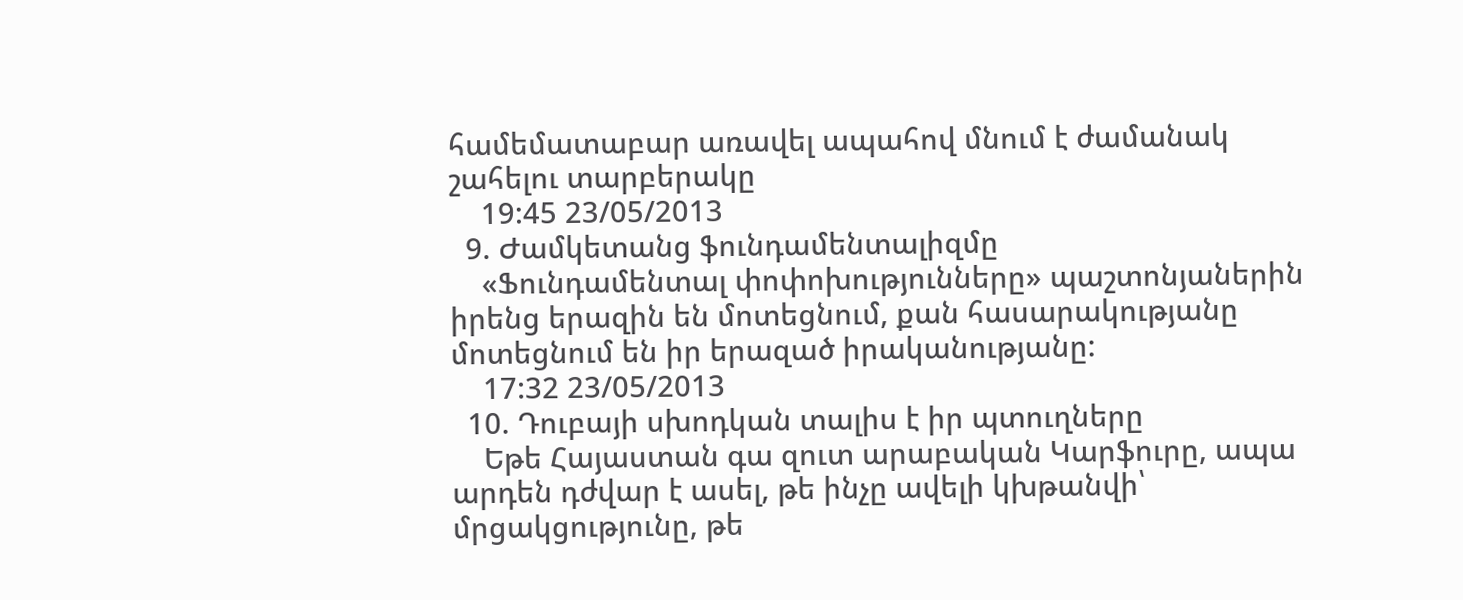համեմատաբար առավել ապահով մնում է ժամանակ շահելու տարբերակը
    19:45 23/05/2013
  9. Ժամկետանց ֆունդամենտալիզմը
    «Ֆունդամենտալ փոփոխությունները» պաշտոնյաներին իրենց երազին են մոտեցնում, քան հասարակությանը մոտեցնում են իր երազած իրականությանը:
    17:32 23/05/2013
  10. Դուբայի սխոդկան տալիս է իր պտուղները
    Եթե Հայաստան գա զուտ արաբական Կարֆուրը, ապա արդեն դժվար է ասել, թե ինչը ավելի կխթանվի՝ մրցակցությունը, թե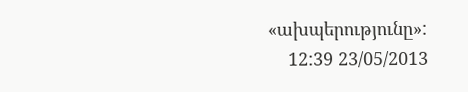«ախպերությունը»:
    12:39 23/05/2013